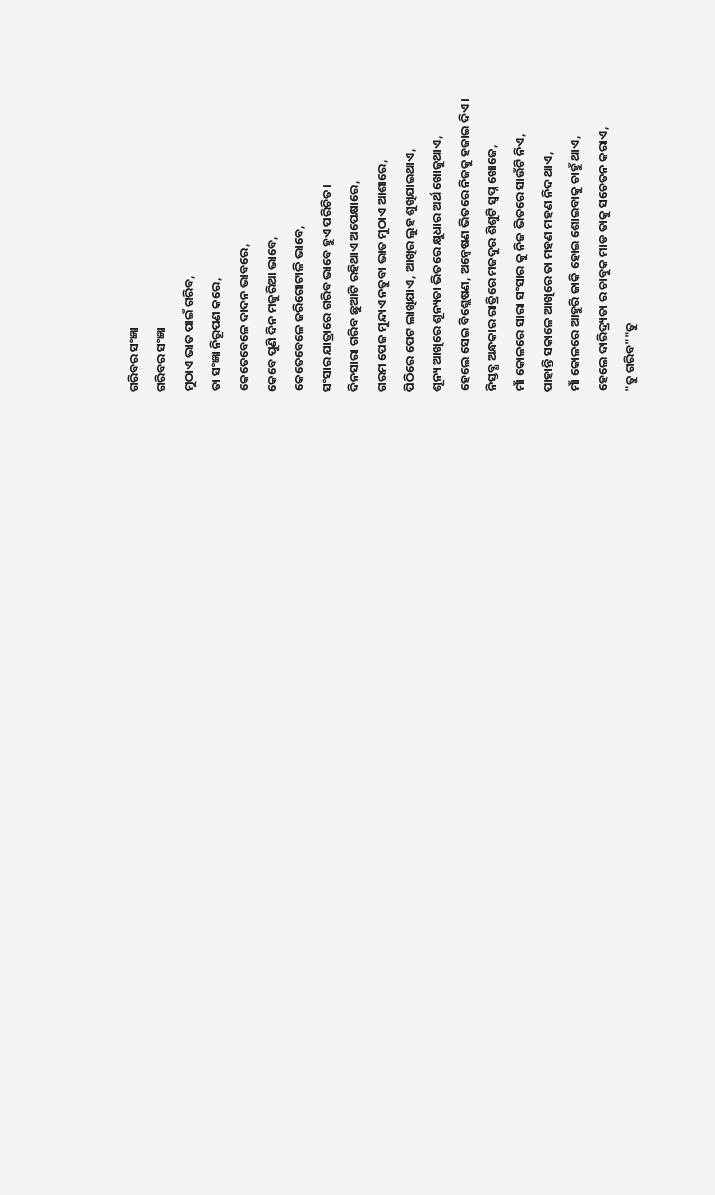ଗରିବର ସଂଜ୍ଞା
ଗରିବର ସଂଜ୍ଞା
ମୁଠାଏ ଭାତ ପାଇଁ ଗରିବ,
ତା ସଂଜ୍ଞା ନିରୂପଣ କରେ,
କେତେବେଳେ ଦାଦନ ଭାବରେ,
କେବେ ପୁଣି ଦିନ ମଜୁରିଆ ଭାବେ,
କେତେବେଳେ ଜରିଗୋଟାଳି ଭାବେ,
ସଂସାର ଯାତ୍ରାରେ ଗରିବ ଭାବେ ହୁଏ ପରିଚିତ।
ଦିନସାରା ଗରିବ ଛୁଆଟି ରହିଥାଏ ଅପେକ୍ଷାରେ,
ଗରମ ପେଜ ମୁନ୍ଦାଏ ନତୁବା ଭାତ ମୁଠାଏ ଆଶାରେ,
ପିଠିରେ ପେଟ ଲାଖିଯାଏ, ଆଖିର ଲୁହ ଶୁଖିଯାଇଥାଏ,
ଶୂନ୍ୟ ଆଖିରେ ଶୂନ୍ୟତା ଭିତରେ କ୍ଷୁଧାର ଅର୍ଥ ଖୋଜୁଥାଏ,
ହେଲେ ସେଇ ବିଶ୍ଲେଷଣ, ଅନ୍ୱେଷଣ ଭିତରେ ନିଜକୁ ହଜାଇ ଦିଏ।
ନିସ୍ତବ୍ଧ ଅନ୍ଧକାର ରାତ୍ରିରେ ମଜଦୁର ଶିଶୁଟି ସ୍ବପ୍ନ ଖୋଜେ,
ମାଁ କୋଳରେ ସାରା ସଂସାର କୁ ନିଜ ଭିତରେ ସାଉଁଟି ନିଏ,
ପାହାନ୍ତି ସକାଳେ ଆଖିରେ ତା ମହଣ ମହଣ ନିଦ ଥାଏ,
ମାଁ କୋଳରେ ଆହୁରି ଜାକି ହୋଇ ଶୋଇବାକୁ ଚାହୁଁ ଥାଏ,
ହେଲେ ଦାରିଦ୍ର୍ୟତା ର ଚାବୁକ ମାଡ ତାକୁ ସଚେତନ କରାଏ,
"ତୁ ଗରିବ""ତୁ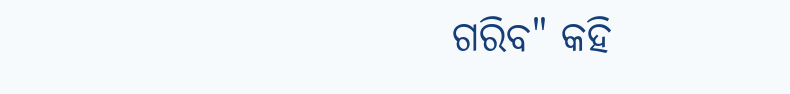ଗରିବ" କହି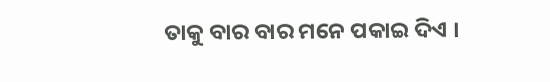ତାକୁ ବାର ବାର ମନେ ପକାଇ ଦିଏ ।